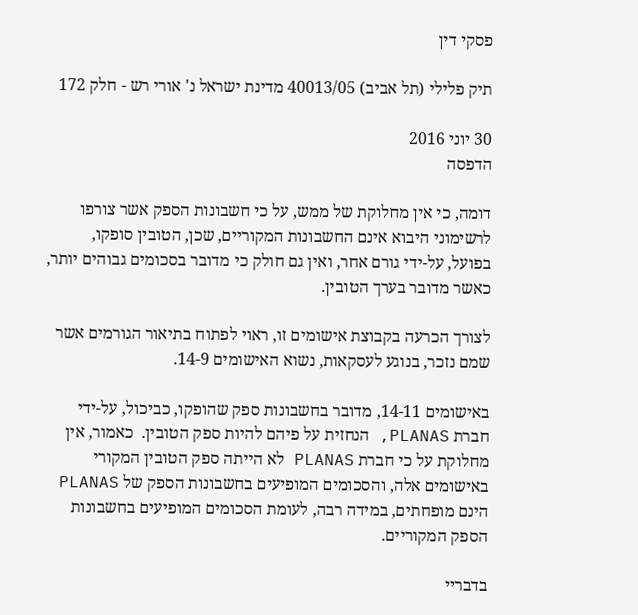פסקי דין

תיק פלילי (תל אביב) 40013/05 מדינת ישראל נ' אורי רש - חלק 172

30 יוני 2016
הדפסה

דומה, כי אין מחלוקת של ממש, על כי חשבונות הספק אשר צורפו לרשימוני היבוא אינם החשבונות המקוריים, שכן, הטובין סופקו, בפועל, על-ידי גורם אחר, ואין גם חולק כי מדובר בסכומים גבוהים יותר, כאשר מדובר בערך הטובין.

לצורך הכרעה בקבוצת אישומים זו, ראוי לפתוח בתיאור הגורמים אשר שמם נזכר, בנוגע לעסקאות, נשוא האישומים 14-9.

באישומים 14-11, מדובר בחשבונות ספק שהופקו, כביכול, על-ידי חברת PLANAS, הנחזית על פיהם להיות ספק הטובין.  כאמור, אין מחלוקת על כי חברת PLANAS לא הייתה ספק הטובין המקורי באישומים אלה, והסכומים המופיעים בחשבונות הספק של PLANAS הינם מופחתים, במידה רבה, לעומת הסכומים המופיעים בחשבונות הספק המקוריים.

בדבריי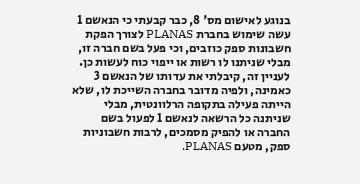בנוגע לאישום מס' 8, כבר קבעתי כי הנאשם 1 עשה שימוש בחברת PLANAS לצורך הפקת חשבונות ספק כוזבים, וכי פעל בשם חברה זו, מבלי שניתנו לו רשות או ייפוי כוח לעשות כן.  לעניין זה, קיבלתי את עדותו של הנאשם 3 כאמינה, ולפיה מדובר בחברה השייכת לו, שלא הייתה פעילה בתקופה הרלוונטית, מבלי שניתנה כל הרשאה לנאשם 1 לפעול בשם החברה או להפיק מסמכים, לרבות חשבוניות ספק, מטעם PLANAS.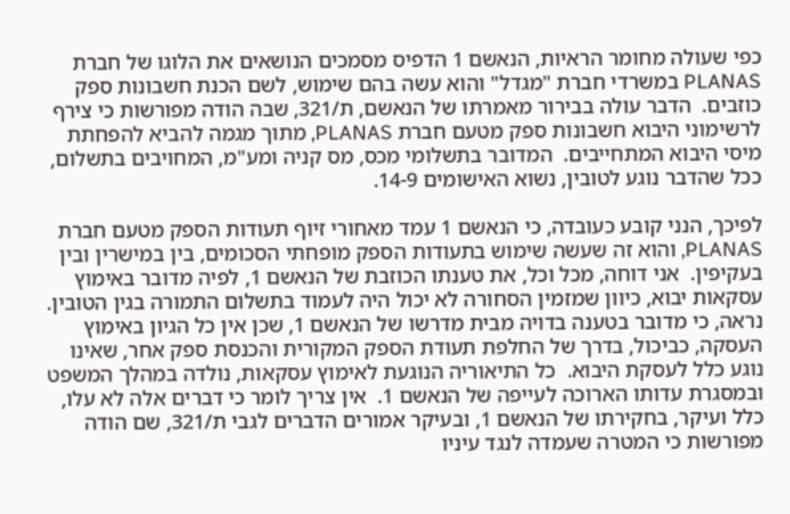כפי שעולה מחומר הראיות, הנאשם 1 הדפיס מסמכים הנושאים את הלוגו של חברת PLANAS במשרדי חברת "מגדל" והוא עשה בהם שימוש, לשם הכנת חשבונות ספק כוזבים.  הדבר עולה בבירור מאמרתו של הנאשם, ת/321, שבה הודה מפורשות כי צירף לרשימוני היבוא חשבונות ספק מטעם חברת PLANAS, מתוך מגמה להביא להפחתת מיסי היבוא המתחייבים.  המדובר בתשלומי מכס, מס קניה ומע"מ, המחויבים בתשלום, ככל שהדבר נוגע לטובין, נשוא האישומים 14-9.

לפיכך, הנני קובע כעובדה, כי הנאשם 1 עמד מאחורי זיוף תעודות הספק מטעם חברת PLANAS, והוא זה שעשה שימוש בתעודות הספק מופחתי הסכומים, בין במישרין ובין בעקיפין.  אני דוחה, מכל וכל, את טענתו הכוזבת של הנאשם 1, לפיה מדובר באימוץ עסקאות יבוא, כיוון שמזמין הסחורה לא יכול היה לעמוד בתשלום התמורה בגין הטובין.  נראה, כי מדובר בטענה בדויה מבית מדרשו של הנאשם 1, שכן אין כל הגיון באימוץ העסקה, כביכול, בדרך של החלפת תעודת הספק המקורית והכנסת ספק אחר, שאינו נוגע כלל לעסקת היבוא.  כל התיאוריה הנוגעת לאימוץ עסקאות, נולדה במהלך המשפט ובמסגרת עדותו הארוכה לעייפה של הנאשם 1.  אין צריך לומר כי דברים אלה לא עלו, כלל ועיקר, בחקירתו של הנאשם 1, ובעיקר אמורים הדברים לגבי ת/321, שם הודה מפורשות כי המטרה שעמדה לנגד עיניו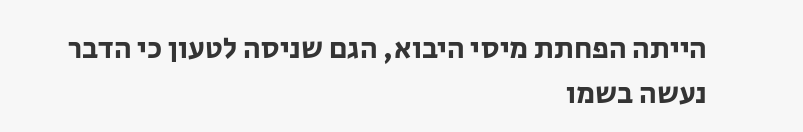הייתה הפחתת מיסי היבוא, הגם שניסה לטעון כי הדבר נעשה בשמו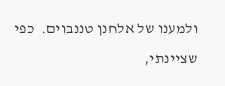ולמענו של אלחנן טננבוים.  כפי שציינתי,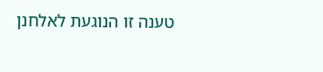טענה זו הנוגעת לאלחנן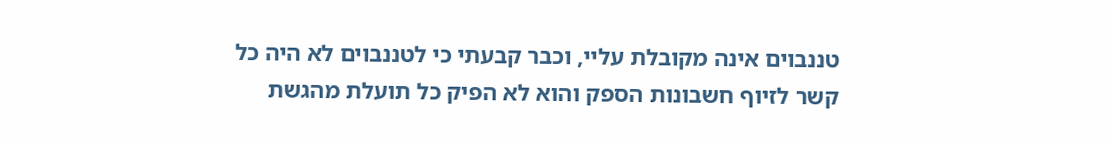טננבוים אינה מקובלת עליי, וכבר קבעתי כי לטננבוים לא היה כל קשר לזיוף חשבונות הספק והוא לא הפיק כל תועלת מהגשת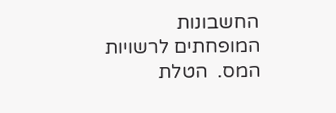החשבונות המופחתים לרשויות המס.  הטלת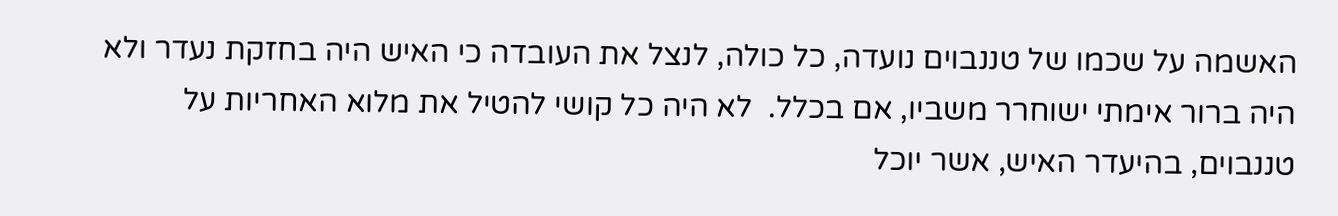האשמה על שכמו של טננבוים נועדה, כל כולה, לנצל את העובדה כי האיש היה בחזקת נעדר ולא היה ברור אימתי ישוחרר משביו, אם בכלל.  לא היה כל קושי להטיל את מלוא האחריות על טננבוים, בהיעדר האיש, אשר יוכל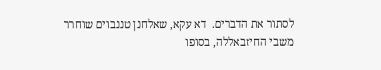לסתור את הדברים.  דא עקא, שאלחנן טננבוים שוחרר משבי החיזבאללה, בסופו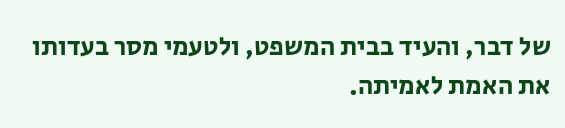של דבר, והעיד בבית המשפט, ולטעמי מסר בעדותו את האמת לאמיתה.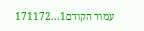עמוד הקודם1...171172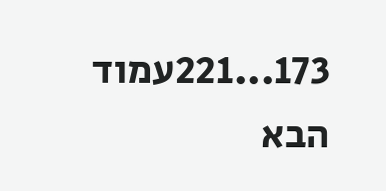173...221עמוד הבא